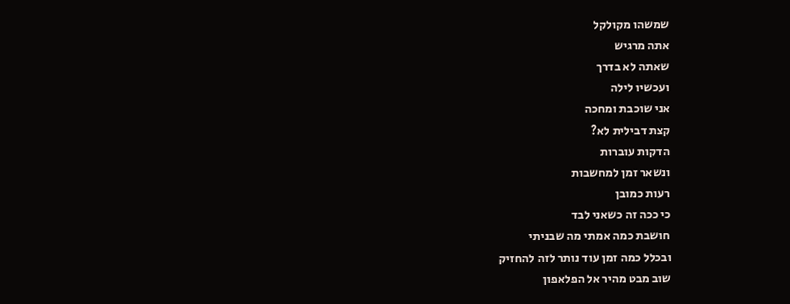שמשהו מקולקל
אתה מרגיש
שאתה לא בדרך
ועכשיו לילה
אני שוכבת ומחכה
קצת דבילית לא?
הדקות עוברות
ונשאר זמן למחשבות
רעות כמובן
כי ככה זה כשאני לבד
חושבת כמה אמתי מה שבניתי
ובכלל כמה זמן עוד נותר לזה להחזיק
שוב מבט מהיר אל הפלאפון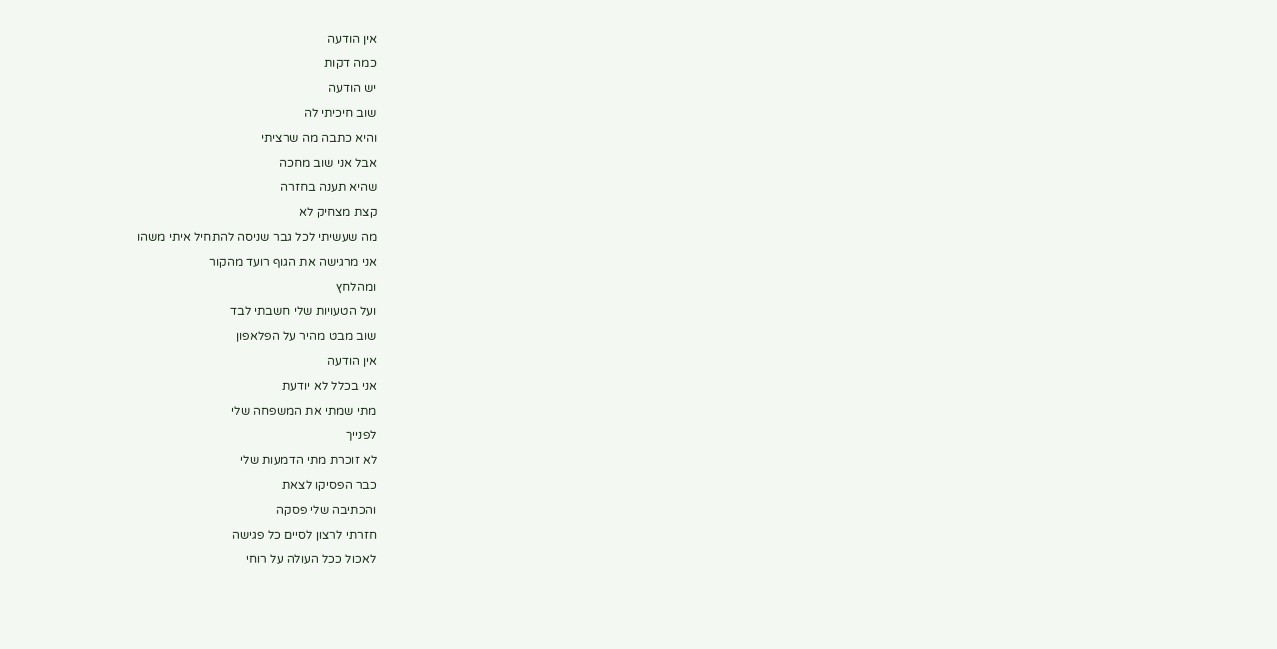אין הודעה
כמה דקות
יש הודעה
שוב חיכיתי לה
והיא כתבה מה שרציתי
אבל אני שוב מחכה
שהיא תענה בחזרה
קצת מצחיק לא
מה שעשיתי לכל גבר שניסה להתחיל איתי משהו
אני מרגישה את הגוף רועד מהקור
ומהלחץ
ועל הטעויות שלי חשבתי לבד
שוב מבט מהיר על הפלאפון
אין הודעה
אני בכלל לא יודעת
מתי שמתי את המשפחה שלי
לפנייך
לא זוכרת מתי הדמעות שלי
כבר הפסיקו לצאת
והכתיבה שלי פסקה
חזרתי לרצון לסיים כל פגישה
לאכול ככל העולה על רוחי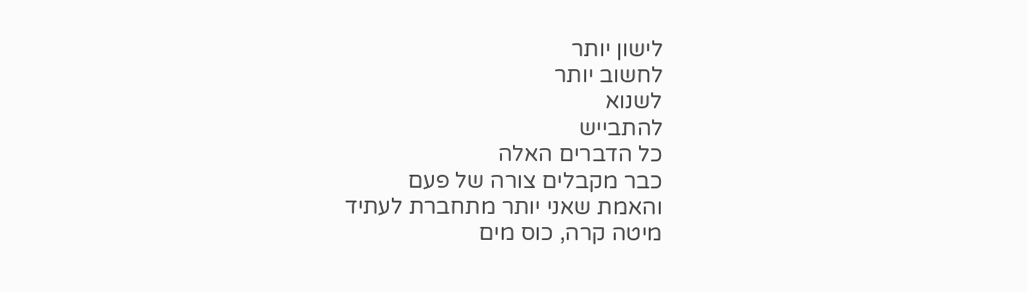לישון יותר
לחשוב יותר
לשנוא
להתבייש
כל הדברים האלה
כבר מקבלים צורה של פעם
והאמת שאני יותר מתחברת לעתיד
מיטה קרה, כוס מים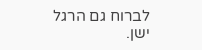לברוח גם הרגל ישן.